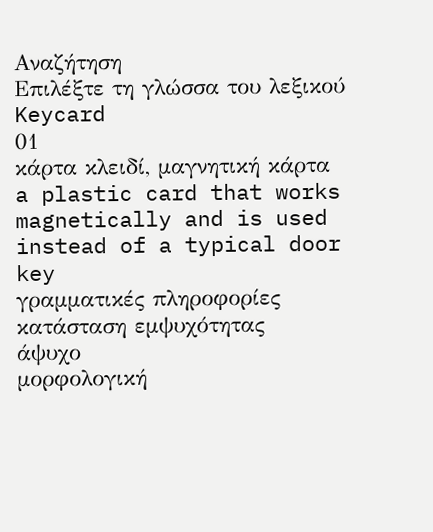Αναζήτηση
Επιλέξτε τη γλώσσα του λεξικού
Keycard
01
κάρτα κλειδί, μαγνητική κάρτα
a plastic card that works magnetically and is used instead of a typical door key
γραμματικές πληροφορίες
κατάσταση εμψυχότητας
άψυχο
μορφολογική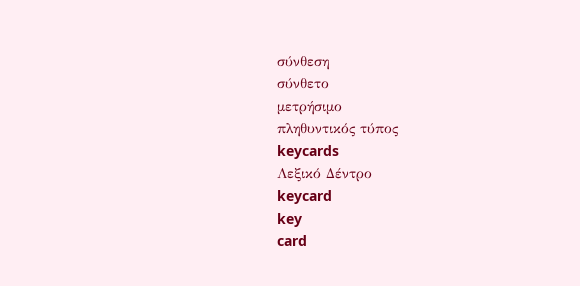σύνθεση
σύνθετο
μετρήσιμο
πληθυντικός τύπος
keycards
Λεξικό Δέντρο
keycard
key
card